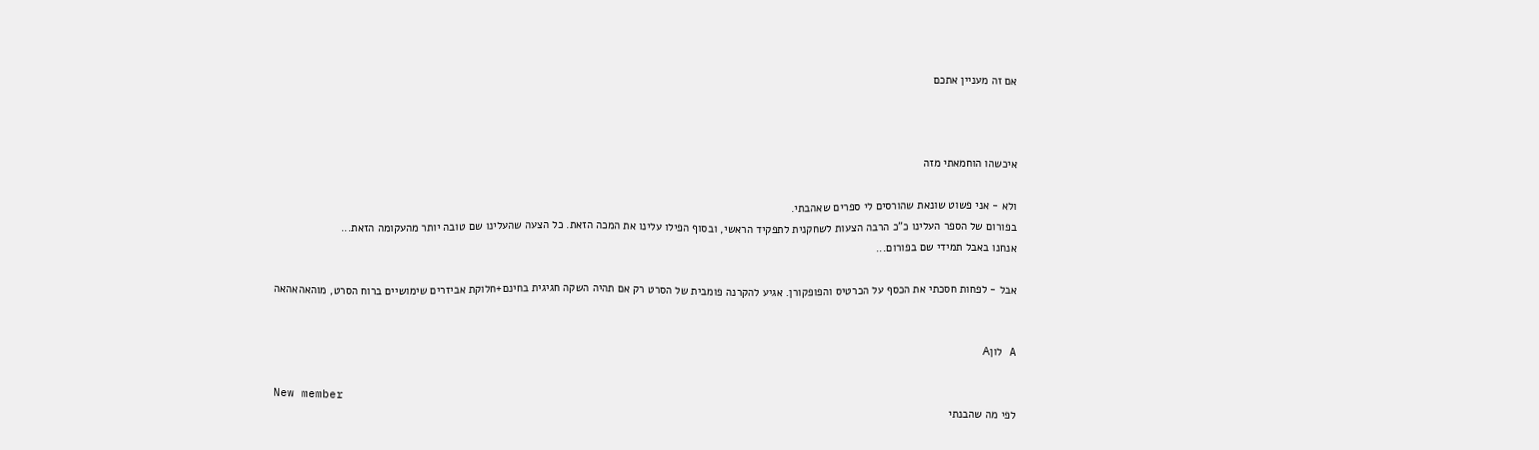אם זה מעניין אתכם



איכשהו הוחמאתי מזה

ולא - אני פשוט שונאת שהורסים לי ספרים שאהבתי.
בפורום של הספר העלינו כ"כ הרבה הצעות לשחקנית לתפקיד הראשי, ובסוף הפילו עלינו את המכה הזאת. כל הצעה שהעלינו שם טובה יותר מהעקומה הזאת...
אנחנו באבל תמידי שם בפורום...

אבל - לפחות חסכתי את הכסף על הכרטיס והפופקורן. אגיע להקרנה פומבית של הסרט רק אם תהיה השקה חגיגית בחינם+חלוקת אביזרים שימושיים ברוח הסרט, מוהאהאהאה


A לוןA

New member
לפי מה שהבנתי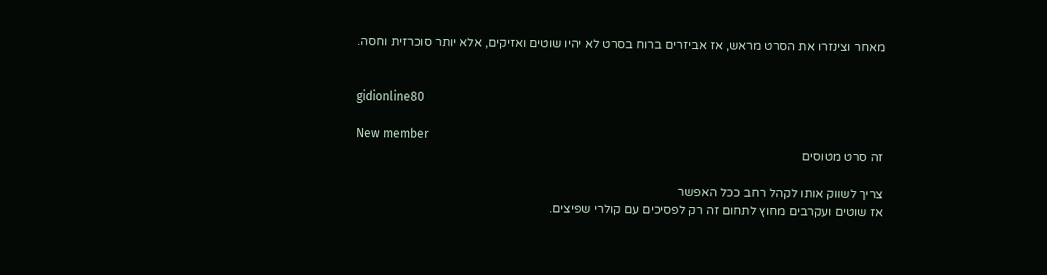מאחר וצינזרו את הסרט מראש, אז אביזרים ברוח בסרט לא יהיו שוטים ואזיקים, אלא יותר סוכרזית וחסה.


gidionline80

New member
זה סרט מטוסים

צריך לשווק אותו לקהל רחב ככל האפשר
אז שוטים ועקרבים מחוץ לתחום זה רק לפסיכים עם קולרי שפיצים.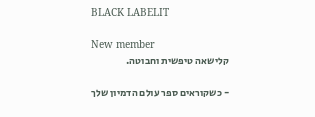BLACK LABELIT

New member
קלישאה טיפשית וחבוטה.

- כשקוראים ספר עולם הדמיון שלך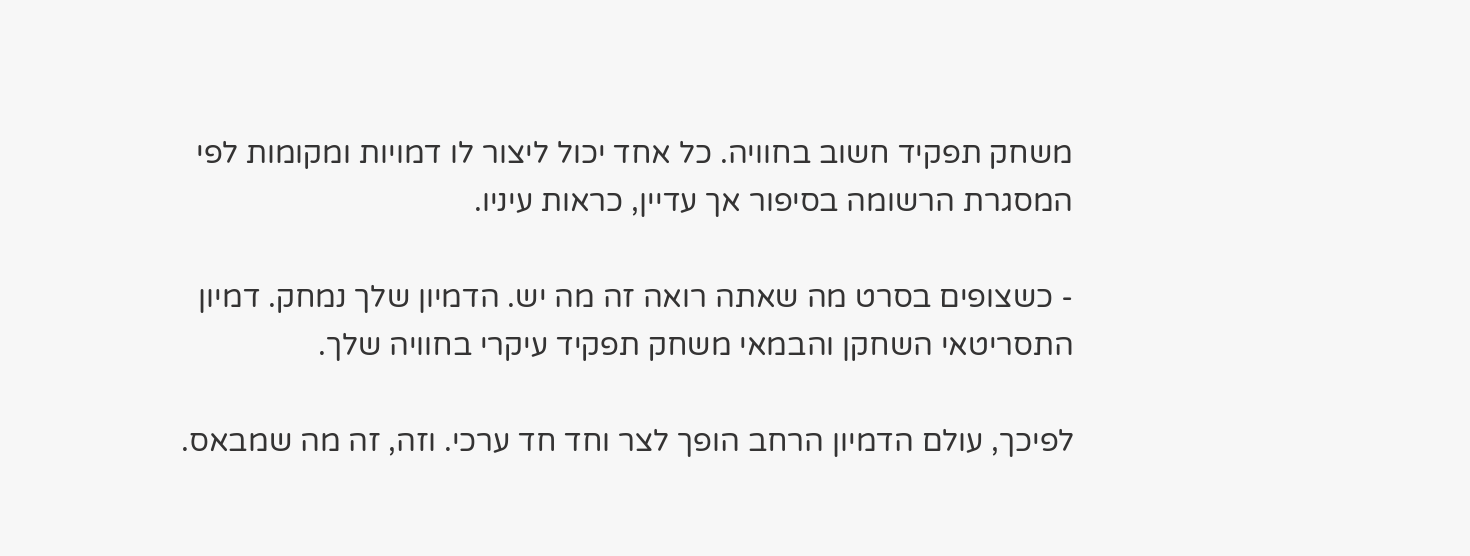משחק תפקיד חשוב בחוויה. כל אחד יכול ליצור לו דמויות ומקומות לפי המסגרת הרשומה בסיפור אך עדיין, כראות עיניו.

- כשצופים בסרט מה שאתה רואה זה מה יש. הדמיון שלך נמחק. דמיון התסריטאי השחקן והבמאי משחק תפקיד עיקרי בחוויה שלך.

לפיכך, עולם הדמיון הרחב הופך לצר וחד חד ערכי. וזה, זה מה שמבאס.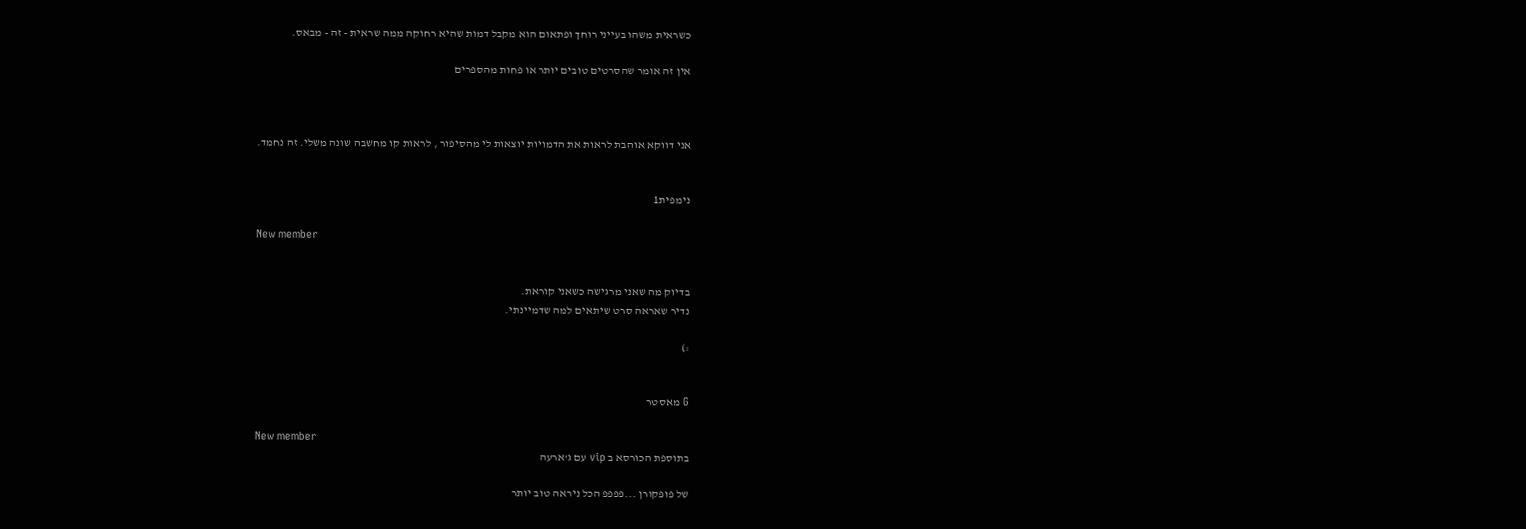כשראית משהו בעייני רוחך ופתאום הוא מקבל דמות שהיא רחוקה ממה שראית - זה - מבאס.

אין זה אומר שהסרטים טובים יותר או פחות מהספרים



אני דווקא אוהבת לראות את הדמויות יוצאות לי מהסיפור , לראות קו מחשבה שונה משלי. זה נחמד.


נימפית1

New member


בדיוק מה שאני מרגישה כשאני קוראת.
נדיר שאראה סרט שיתאים למה שדמיינתי.

:)


G מאסטר

New member
בתוספת הכורסא ב vip עם ג'ארעה

של פופקורן ...פפפפ הכל ניראה טוב יותר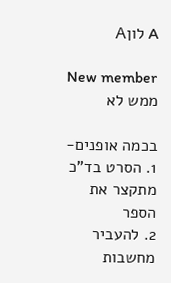A לוןA

New member
ממש לא

בכמה אופנים-
1. הסרט בד"כ מתקצר את הספר
2. להעביר מחשבות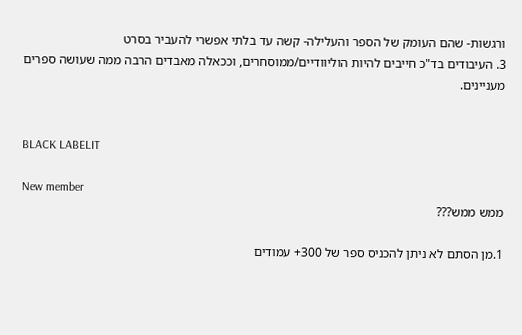ורגשות- שהם העומק של הספר והעלילה- קשה עד בלתי אפשרי להעביר בסרט
3. העיבודים בד"כ חייבים להיות הוליוודיים/ממוסחרים, וככאלה מאבדים הרבה ממה שעושה ספרים מעניינים.


BLACK LABELIT

New member
ממש ממש???

1.מן הסתם לא ניתן להכניס ספר של 300+ עמודים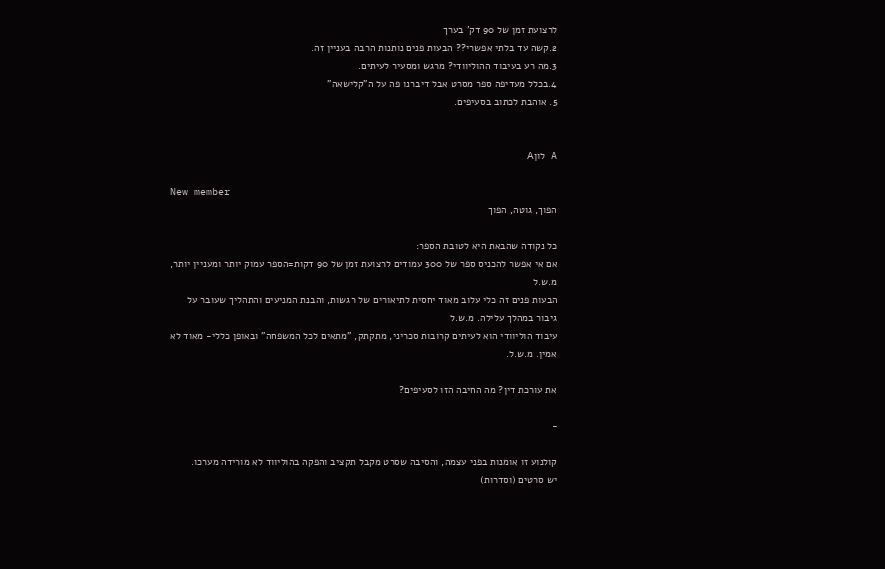לרצועת זמן של 90 דק' בערך
2.קשה עד בלתי אפשרי?? הבעות פנים נותנות הרבה בעניין זה.
3.מה רע בעיבוד ההוליוודי? מרגש ומסעיר לעיתים.
4.בכלל מעדיפה ספר מסרט אבל דיברנו פה על ה"קלישאה"
5. אוהבת לכתוב בסעיפים.


A לוןA

New member
הפוך, גוטה, הפוך

כל נקודה שהבאת היא לטובת הספר:
אם אי אפשר להכניס ספר של 300 עמודים לרצועת זמן של 90 דקות=הספר עמוק יותר ומעניין יותר, מ.ש.ל
הבעות פנים זה כלי עלוב מאוד יחסית לתיאורים של רגשות, והבנת המניעים והתהליך שעובר על גיבור במהלך עלילה. מ.ש.ל
עיבוד הוליוודי הוא לעיתים קרובות סכריני, מתקתק, "מתאים לכל המשפחה" ובאופן כללי- מאוד לא אמין. מ.ש.ל.

את עורכת דין? מה החיבה הזו לסעיפים?

-

קולנוע זו אומנות בפני עצמה, והסיבה שסרט מקבל תקציב והפקה בהוליווד לא מורידה מערכו.
יש סרטים (וסדרות)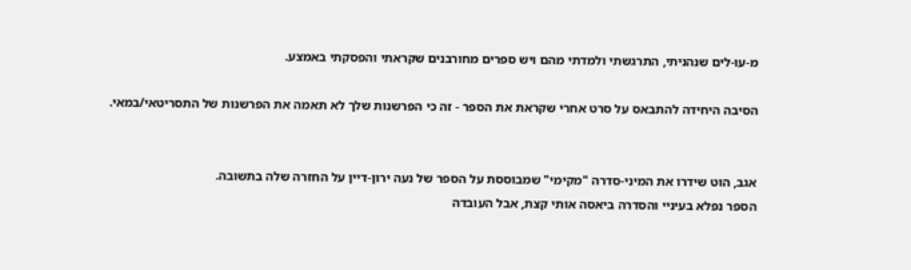מ-עו-לים שנהניתי, התרגשתי ולמדתי מהם ויש ספרים מחורבנים שקראתי והפסקתי באמצע.

הסיבה היחידה להתבאס על סרט אחרי שקראת את הספר - זה כי הפרשנות שלך לא תאמה את הפרשנות של התסריטאי/במאי.


אגב, הוט שידרו את המיני-סדרה "מקימי" שמבוססת על הספר של נעה ירון-דיין על החזרה שלה בתשובה.
הספר נפלא בעיניי והסדרה ביאסה אותי קצת, אבל העובדה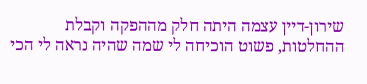שירון-דיין עצמה היתה חלק מההפקה וקבלת ההחלטות, פשוט הוכיחה לי שמה שהיה נראה לי הכי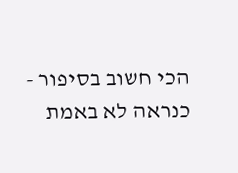הכי חשוב בסיפור - כנראה לא באמת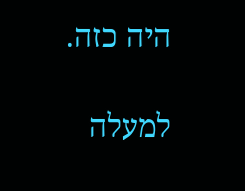היה כזה.

למעלה